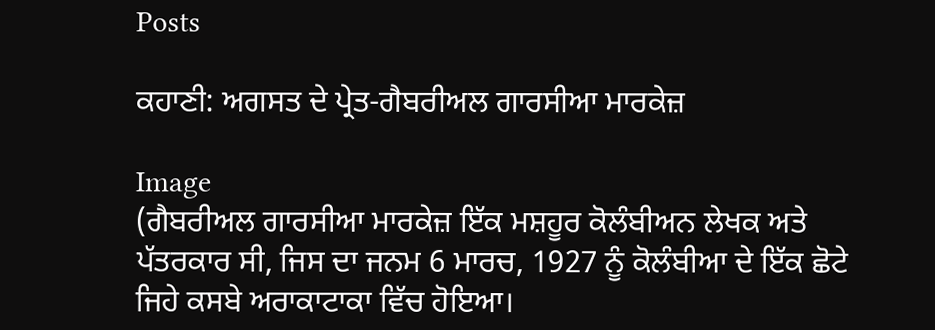Posts

ਕਹਾਣੀ: ਅਗਸਤ ਦੇ ਪ੍ਰੇਤ-ਗੈਬਰੀਅਲ ਗਾਰਸੀਆ ਮਾਰਕੇਜ਼

Image
(ਗੈਬਰੀਅਲ ਗਾਰਸੀਆ ਮਾਰਕੇਜ਼ ਇੱਕ ਮਸ਼ਹੂਰ ਕੋਲੰਬੀਅਨ ਲੇਖਕ ਅਤੇ ਪੱਤਰਕਾਰ ਸੀ, ਜਿਸ ਦਾ ਜਨਮ 6 ਮਾਰਚ, 1927 ਨੂੰ ਕੋਲੰਬੀਆ ਦੇ ਇੱਕ ਛੋਟੇ ਜਿਹੇ ਕਸਬੇ ਅਰਾਕਾਟਾਕਾ ਵਿੱਚ ਹੋਇਆ।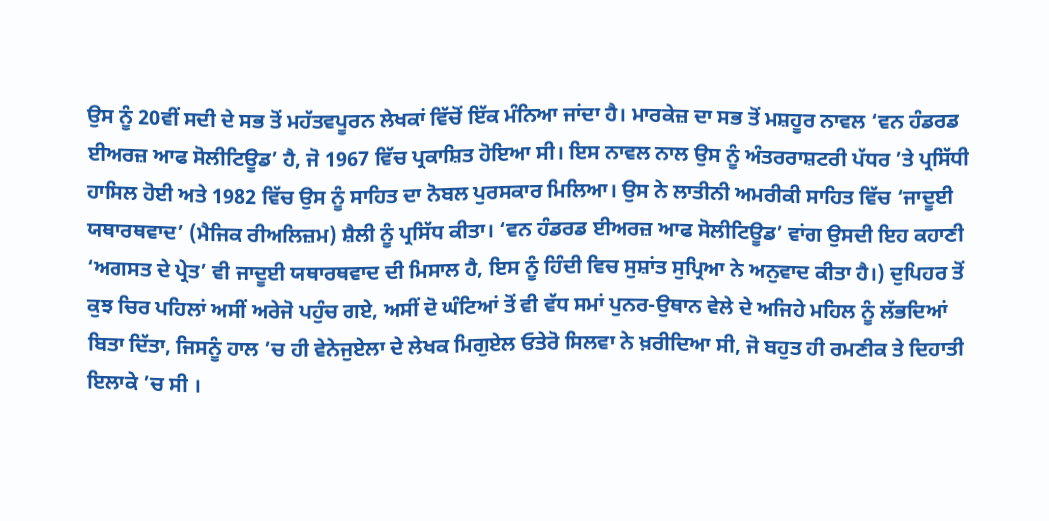ਉਸ ਨੂੰ 20ਵੀਂ ਸਦੀ ਦੇ ਸਭ ਤੋਂ ਮਹੱਤਵਪੂਰਨ ਲੇਖਕਾਂ ਵਿੱਚੋਂ ਇੱਕ ਮੰਨਿਆ ਜਾਂਦਾ ਹੈ। ਮਾਰਕੇਜ਼ ਦਾ ਸਭ ਤੋਂ ਮਸ਼ਹੂਰ ਨਾਵਲ ‘ਵਨ ਹੰਡਰਡ ਈਅਰਜ਼ ਆਫ ਸੋਲੀਟਿਊਡ’ ਹੈ, ਜੋ 1967 ਵਿੱਚ ਪ੍ਰਕਾਸ਼ਿਤ ਹੋਇਆ ਸੀ। ਇਸ ਨਾਵਲ ਨਾਲ ਉਸ ਨੂੰ ਅੰਤਰਰਾਸ਼ਟਰੀ ਪੱਧਰ ’ਤੇ ਪ੍ਰਸਿੱਧੀ ਹਾਸਿਲ ਹੋਈ ਅਤੇ 1982 ਵਿੱਚ ਉਸ ਨੂੰ ਸਾਹਿਤ ਦਾ ਨੋਬਲ ਪੁਰਸਕਾਰ ਮਿਲਿਆ। ਉਸ ਨੇ ਲਾਤੀਨੀ ਅਮਰੀਕੀ ਸਾਹਿਤ ਵਿੱਚ ‘ਜਾਦੂਈ ਯਥਾਰਥਵਾਦ’ (ਮੈਜਿਕ ਰੀਅਲਿਜ਼ਮ) ਸ਼ੈਲੀ ਨੂੰ ਪ੍ਰਸਿੱਧ ਕੀਤਾ। ‘ਵਨ ਹੰਡਰਡ ਈਅਰਜ਼ ਆਫ ਸੋਲੀਟਿਊਡ’ ਵਾਂਗ ਉਸਦੀ ਇਹ ਕਹਾਣੀ ‘ਅਗਸਤ ਦੇ ਪ੍ਰੇਤ’ ਵੀ ਜਾਦੂਈ ਯਥਾਰਥਵਾਦ ਦੀ ਮਿਸਾਲ ਹੈ, ਇਸ ਨੂੰ ਹਿੰਦੀ ਵਿਚ ਸੁਸ਼ਾਂਤ ਸੁਪ੍ਰਿਆ ਨੇ ਅਨੁਵਾਦ ਕੀਤਾ ਹੈ।) ਦੁਪਿਹਰ ਤੋਂ ਕੁਝ ਚਿਰ ਪਹਿਲਾਂ ਅਸੀਂ ਅਰੇਜੋ ਪਹੁੰਚ ਗਏ, ਅਸੀਂ ਦੋ ਘੰਟਿਆਂ ਤੋਂ ਵੀ ਵੱਧ ਸਮਾਂ ਪੁਨਰ-ਉਥਾਨ ਵੇਲੇ ਦੇ ਅਜਿਹੇ ਮਹਿਲ ਨੂੰ ਲੱਭਦਿਆਂ ਬਿਤਾ ਦਿੱਤਾ, ਜਿਸਨੂੰ ਹਾਲ ’ਚ ਹੀ ਵੇਨੇਜੁਏਲਾ ਦੇ ਲੇਖਕ ਮਿਗੁਏਲ ਓਤੇਰੋ ਸਿਲਵਾ ਨੇ ਖ਼ਰੀਦਿਆ ਸੀ, ਜੋ ਬਹੁਤ ਹੀ ਰਮਣੀਕ ਤੇ ਦਿਹਾਤੀ ਇਲਾਕੇ ’ਚ ਸੀ ।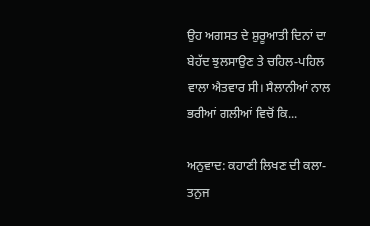ਉਹ ਅਗਸਤ ਦੇ ਸ਼ੁਰੂਆਤੀ ਦਿਨਾਂ ਦਾ ਬੇਹੱਦ ਝੁਲਸਾਉਣ ਤੇ ਚਹਿਲ-ਪਹਿਲ ਵਾਲਾ ਐਤਵਾਰ ਸੀ। ਸੈਲਾਨੀਆਂ ਨਾਲ ਭਰੀਆਂ ਗਲੀਆਂ ਵਿਚੋਂ ਕਿ...

ਅਨੁਵਾਦ: ਕਹਾਣੀ ਲਿਖਣ ਦੀ ਕਲਾ- ਤਨੁਜ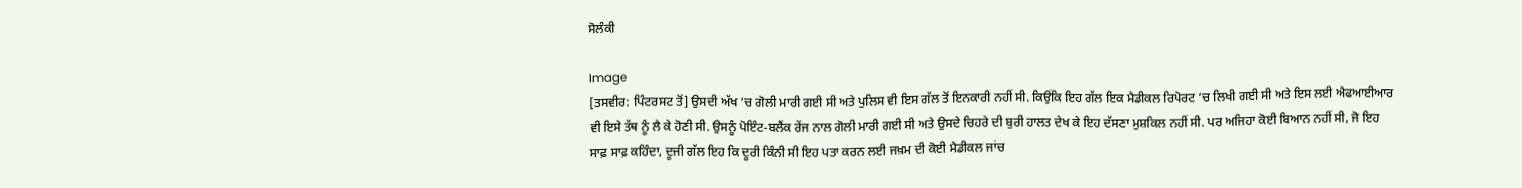ਸੋਲੰਕੀ

Image
[ਤਸਵੀਰ: ਪਿੰਟਰਸਟ ਤੋਂ] ਉਸਦੀ ਅੱਖ ‘ਚ ਗੋਲੀ ਮਾਰੀ ਗਈ ਸੀ ਅਤੇ ਪੁਲਿਸ ਵੀ ਇਸ ਗੱਲ ਤੋਂ ਇਨਕਾਰੀ ਨਹੀਂ ਸੀ. ਕਿਉਂਕਿ ਇਹ ਗੱਲ ਇਕ ਮੈਡੀਕਲ ਰਿਪੋਰਟ ‘ਚ ਲਿਖੀ ਗਈ ਸੀ ਅਤੇ ਇਸ ਲਈ ਐਫਆਈਆਰ ਵੀ ਇਸੇ ਤੱਥ ਨੂੰ ਲੈ ਕੇ ਹੋਣੀ ਸੀ. ਉਸਨੂੰ ਪੋਇੰਟ-ਬਲੈਂਕ ਰੇਂਜ ਨਾਲ ਗੋਲੀ ਮਾਰੀ ਗਈ ਸੀ ਅਤੇ ਉਸਦੇ ਚਿਹਰੇ ਦੀ ਬੁਰੀ ਹਾਲਤ ਦੇਖ ਕੇ ਇਹ ਦੱਸਣਾ ਮੁਸ਼ਕਿਲ ਨਹੀਂ ਸੀ. ਪਰ ਅਜਿਹਾ ਕੋਈ ਬਿਆਨ ਨਹੀਂ ਸੀ, ਜੋ ਇਹ ਸਾਫ਼ ਸਾਫ਼ ਕਹਿੰਦਾ, ਦੂਜੀ ਗੱਲ ਇਹ ਕਿ ਦੂਰੀ ਕਿੰਨੀ ਸੀ ਇਹ ਪਤਾ ਕਰਨ ਲਈ ਜਖ਼ਮ ਦੀ ਕੋਈ ਮੈਡੀਕਲ ਜਾਂਚ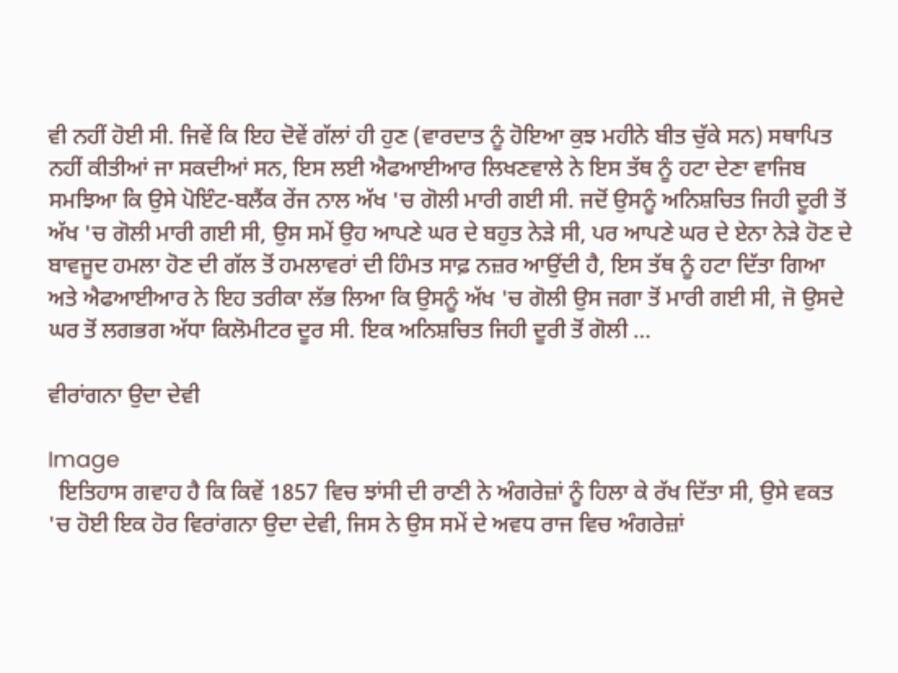ਵੀ ਨਹੀਂ ਹੋਈ ਸੀ. ਜਿਵੇਂ ਕਿ ਇਹ ਦੋਵੇਂ ਗੱਲਾਂ ਹੀ ਹੁਣ (ਵਾਰਦਾਤ ਨੂੰ ਹੋਇਆ ਕੁਝ ਮਹੀਨੇ ਬੀਤ ਚੁੱਕੇ ਸਨ) ਸਥਾਪਿਤ ਨਹੀਂ ਕੀਤੀਆਂ ਜਾ ਸਕਦੀਆਂ ਸਨ, ਇਸ ਲਈ ਐਫਆਈਆਰ ਲਿਖਣਵਾਲੇ ਨੇ ਇਸ ਤੱਥ ਨੂੰ ਹਟਾ ਦੇਣਾ ਵਾਜਿਬ ਸਮਝਿਆ ਕਿ ਉਸੇ ਪੋਇੰਟ-ਬਲੈਂਕ ਰੇਂਜ ਨਾਲ ਅੱਖ 'ਚ ਗੋਲੀ ਮਾਰੀ ਗਈ ਸੀ. ਜਦੋਂ ਉਸਨੂੰ ਅਨਿਸ਼ਚਿਤ ਜਿਹੀ ਦੂਰੀ ਤੋਂ ਅੱਖ 'ਚ ਗੋਲੀ ਮਾਰੀ ਗਈ ਸੀ, ਉਸ ਸਮੇਂ ਉਹ ਆਪਣੇ ਘਰ ਦੇ ਬਹੁਤ ਨੇੜੇ ਸੀ, ਪਰ ਆਪਣੇ ਘਰ ਦੇ ਏਨਾ ਨੇੜੇ ਹੋਣ ਦੇ ਬਾਵਜੂਦ ਹਮਲਾ ਹੋਣ ਦੀ ਗੱਲ ਤੋਂ ਹਮਲਾਵਰਾਂ ਦੀ ਹਿੰਮਤ ਸਾਫ਼ ਨਜ਼ਰ ਆਉਂਦੀ ਹੈ, ਇਸ ਤੱਥ ਨੂੰ ਹਟਾ ਦਿੱਤਾ ਗਿਆ ਅਤੇ ਐਫਆਈਆਰ ਨੇ ਇਹ ਤਰੀਕਾ ਲੱਭ ਲਿਆ ਕਿ ਉਸਨੂੰ ਅੱਖ 'ਚ ਗੋਲੀ ਉਸ ਜਗਾ ਤੋਂ ਮਾਰੀ ਗਈ ਸੀ, ਜੋ ਉਸਦੇ ਘਰ ਤੋਂ ਲਗਭਗ ਅੱਧਾ ਕਿਲੋਮੀਟਰ ਦੂਰ ਸੀ. ਇਕ ਅਨਿਸ਼ਚਿਤ ਜਿਹੀ ਦੂਰੀ ਤੋਂ ਗੋਲੀ ...

ਵੀਰਾਂਗਨਾ ਉਦਾ ਦੇਵੀ

Image
  ਇਤਿਹਾਸ ਗਵਾਹ ਹੈ ਕਿ ਕਿਵੇਂ 1857 ਵਿਚ ਝਾਂਸੀ ਦੀ ਰਾਣੀ ਨੇ ਅੰਗਰੇਜ਼ਾਂ ਨੂੰ ਹਿਲਾ ਕੇ ਰੱਖ ਦਿੱਤਾ ਸੀ, ਉਸੇ ਵਕਤ 'ਚ ਹੋਈ ਇਕ ਹੋਰ ਵਿਰਾਂਗਨਾ ਉਦਾ ਦੇਵੀ, ਜਿਸ ਨੇ ਉਸ ਸਮੇਂ ਦੇ ਅਵਧ ਰਾਜ ਵਿਚ ਅੰਗਰੇਜ਼ਾਂ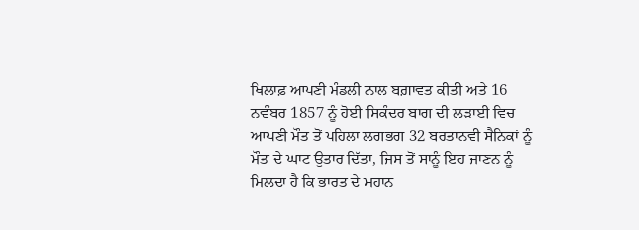ਖਿਲਾਫ਼ ਆਪਣੀ ਮੰਡਲੀ ਨਾਲ ਬਗ਼ਾਵਤ ਕੀਤੀ ਅਤੇ 16 ਨਵੰਬਰ 1857 ਨੂੰ ਹੋਈ ਸਿਕੰਦਰ ਬਾਗ ਦੀ ਲੜਾਈ ਵਿਚ ਆਪਣੀ ਮੌਤ ਤੋਂ ਪਹਿਲਾ ਲਗਭਗ 32 ਬਰਤਾਨਵੀ ਸੈਨਿਕਾਂ ਨੂੰ ਮੌਤ ਦੇ ਘਾਟ ਉਤਾਰ ਦਿੱਤਾ, ਜਿਸ ਤੋਂ ਸਾਨੂੰ ਇਹ ਜਾਣਨ ਨੂੰ ਮਿਲਦਾ ਹੈ ਕਿ ਭਾਰਤ ਦੇ ਮਹਾਨ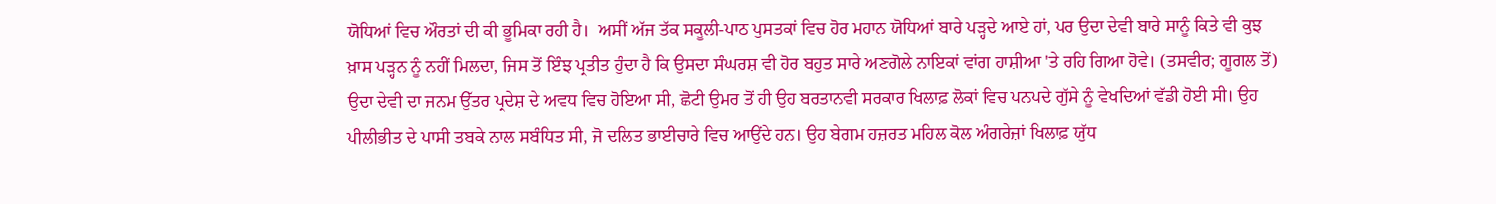ਯੋਧਿਆਂ ਵਿਚ ਔਰਤਾਂ ਦੀ ਕੀ ਭੂਮਿਕਾ ਰਹੀ ਹੈ।  ਅਸੀਂ ਅੱਜ ਤੱਕ ਸਕੂਲੀ-ਪਾਠ ਪੁਸਤਕਾਂ ਵਿਚ ਹੋਰ ਮਹਾਨ ਯੋਧਿਆਂ ਬਾਰੇ ਪੜ੍ਹਦੇ ਆਏ ਹਾਂ, ਪਰ ਉਦਾ ਦੇਵੀ ਬਾਰੇ ਸਾਨੂੰ ਕਿਤੇ ਵੀ ਕੁਝ ਖ਼ਾਸ ਪੜ੍ਹਨ ਨੂੰ ਨਹੀਂ ਮਿਲਦਾ, ਜਿਸ ਤੋਂ ਇੰਝ ਪ੍ਰਤੀਤ ਹੁੰਦਾ ਹੈ ਕਿ ਉਸਦਾ ਸੰਘਰਸ਼ ਵੀ ਹੋਰ ਬਹੁਤ ਸਾਰੇ ਅਣਗੋਲੇ ਨਾਇਕਾਂ ਵਾਂਗ ਹਾਸ਼ੀਆ 'ਤੇ ਰਹਿ ਗਿਆ ਹੋਵੇ। (ਤਸਵੀਰ; ਗੂਗਲ ਤੋਂ) ਉਦਾ ਦੇਵੀ ਦਾ ਜਨਮ ਉੱਤਰ ਪ੍ਰਦੇਸ਼ ਦੇ ਅਵਧ ਵਿਚ ਹੋਇਆ ਸੀ, ਛੋਟੀ ਉਮਰ ਤੋਂ ਹੀ ਉਹ ਬਰਤਾਨਵੀ ਸਰਕਾਰ ਖਿਲਾਫ਼ ਲੋਕਾਂ ਵਿਚ ਪਨਪਦੇ ਗੁੱਸੇ ਨੂੰ ਵੇਖਦਿਆਂ ਵੱਡੀ ਹੋਈ ਸੀ। ਉਹ ਪੀਲੀਭੀਤ ਦੇ ਪਾਸੀ ਤਬਕੇ ਨਾਲ ਸਬੰਧਿਤ ਸੀ, ਜੋ ਦਲਿਤ ਭਾਈਚਾਰੇ ਵਿਚ ਆਉਂਦੇ ਹਨ। ਉਹ ਬੇਗਮ ਹਜ਼ਰਤ ਮਹਿਲ ਕੋਲ ਅੰਗਰੇਜ਼ਾਂ ਖਿਲਾਫ਼ ਯੁੱਧ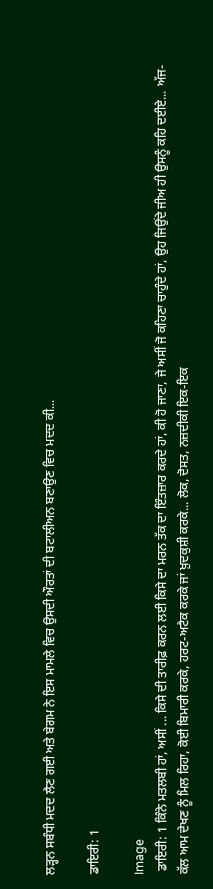ਲੜ੍ਹਨ ਸਬੰਧੀ ਮਦਦ ਲੈਣ ਗਈ ਅਤੇ ਬੇਗਮ ਨੇ ਇਸ ਮਾਮਲੇ ਵਿਚ ਉਸਦੀ ਔਰਤਾਂ ਦੀ ਬਟਾਲੀਅਨ ਬਣਾਉਣ ਵਿਚ ਮਦਦ ਕੀ...

ਡਾਇਰੀ: 1

Image
 ਡਾਇਰੀ: 1 ਕਿੰਨੇ ਮਤਲਬੀ ਹਾਂ, ਅਸੀਂ ... ਕਿਸੇ ਦੀ ਤਾਰੀਫ਼ ਕਰਨ ਲਈ ਕਿਸੇ ਦਾ ਮਰਨ ਤੱਕ ਦਾ ਇੰਤਜ਼ਾਰ ਕਰਦੇ ਹਾਂ, ਕੀ ਹੋ ਜਾਣਾ, ਜੇ ਅਸੀਂ ਜੋ ਕਹਿਣਾ ਚਾਹੁੰਦੇ ਹਾਂ, ਉਹ ਜਿਉਂਦੇ ਜੀਅ ਹੀ ਉਸਨੂੰ ਕਹਿ ਦਈਏ... ਅੱਜ-ਕੱਲ ਆਮ ਦੇਖਣ ਨੂੰ ਮਿਲ ਰਿਹਾ, ਕੋਈ ਬਿਮਾਰੀ ਕਰਕੇ, ਹਰਟ-ਅਟੈਕ ਕਰਕੇ ਜਾਂ ਖ਼ੁਦਕੁਸ਼ੀ ਕਰਕੇ... ਲੋਕ, ਦੋਸਤ, ਨਜ਼ਦੀਕੀ ਇਕ-ਇਕ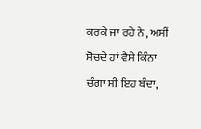ਕਰਕੇ ਜਾ ਰਹੇ ਨੇ, ਅਸੀਂ ਸੋਚਦੇ ਹਾਂ ਵੈਸੇ ਕਿੰਨਾ ਚੰਗਾ ਸੀ ਇਹ ਬੰਦਾ,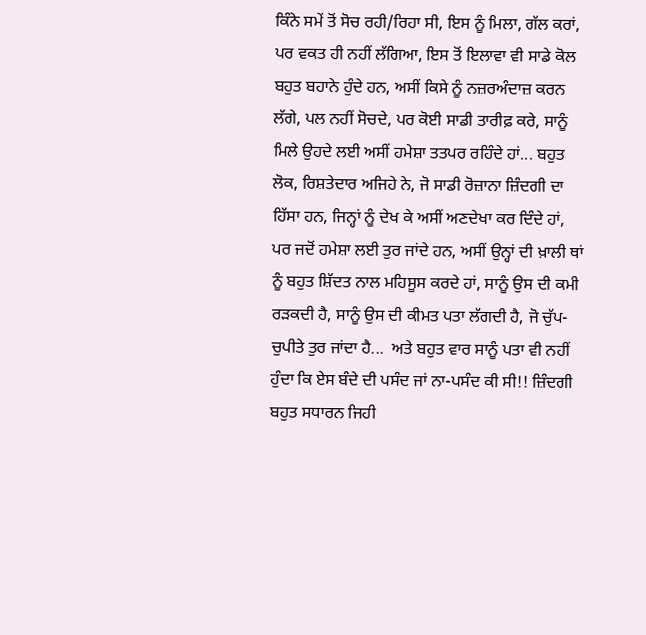ਕਿੰਨੇ ਸਮੇਂ ਤੋਂ ਸੋਚ ਰਹੀ/ਰਿਹਾ ਸੀ, ਇਸ ਨੂੰ ਮਿਲਾ, ਗੱਲ ਕਰਾਂ, ਪਰ ਵਕਤ ਹੀ ਨਹੀਂ ਲੱਗਿਆ, ਇਸ ਤੋਂ ਇਲਾਵਾ ਵੀ ਸਾਡੇ ਕੋਲ ਬਹੁਤ ਬਹਾਨੇ ਹੁੰਦੇ ਹਨ, ਅਸੀਂ ਕਿਸੇ ਨੂੰ ਨਜ਼ਰਅੰਦਾਜ਼ ਕਰਨ ਲੱਗੇ, ਪਲ ਨਹੀਂ ਸੋਚਦੇ, ਪਰ ਕੋਈ ਸਾਡੀ ਤਾਰੀਫ਼ ਕਰੇ, ਸਾਨੂੰ ਮਿਲੇ ਉਹਦੇ ਲਈ ਅਸੀਂ ਹਮੇਸ਼ਾ ਤਤਪਰ ਰਹਿੰਦੇ ਹਾਂ... ਬਹੁਤ ਲੋਕ, ਰਿਸ਼ਤੇਦਾਰ ਅਜਿਹੇ ਨੇ, ਜੋ ਸਾਡੀ ਰੋਜ਼ਾਨਾ ਜ਼ਿੰਦਗੀ ਦਾ ਹਿੱਸਾ ਹਨ, ਜਿਨ੍ਹਾਂ ਨੂੰ ਦੇਖ ਕੇ ਅਸੀਂ ਅਣਦੇਖਾ ਕਰ ਦਿੰਦੇ ਹਾਂ, ਪਰ ਜਦੋਂ ਹਮੇਸ਼ਾ ਲਈ ਤੁਰ ਜਾਂਦੇ ਹਨ, ਅਸੀਂ ਉਨ੍ਹਾਂ ਦੀ ਖ਼ਾਲੀ ਥਾਂ ਨੂੰ ਬਹੁਤ ਸ਼ਿੱਦਤ ਨਾਲ ਮਹਿਸੂਸ ਕਰਦੇ ਹਾਂ, ਸਾਨੂੰ ਉਸ ਦੀ ਕਮੀ ਰੜਕਦੀ ਹੈ, ਸਾਨੂੰ ਉਸ ਦੀ ਕੀਮਤ ਪਤਾ ਲੱਗਦੀ ਹੈ, ਜੋ ਚੁੱਪ-ਚੁਪੀਤੇ ਤੁਰ ਜਾਂਦਾ ਹੈ...  ਅਤੇ ਬਹੁਤ ਵਾਰ ਸਾਨੂੰ ਪਤਾ ਵੀ ਨਹੀਂ ਹੁੰਦਾ ਕਿ ਏਸ ਬੰਦੇ ਦੀ ਪਸੰਦ ਜਾਂ ਨਾ-ਪਸੰਦ ਕੀ ਸੀ!! ਜ਼ਿੰਦਗੀ ਬਹੁਤ ਸਧਾਰਨ ਜਿਹੀ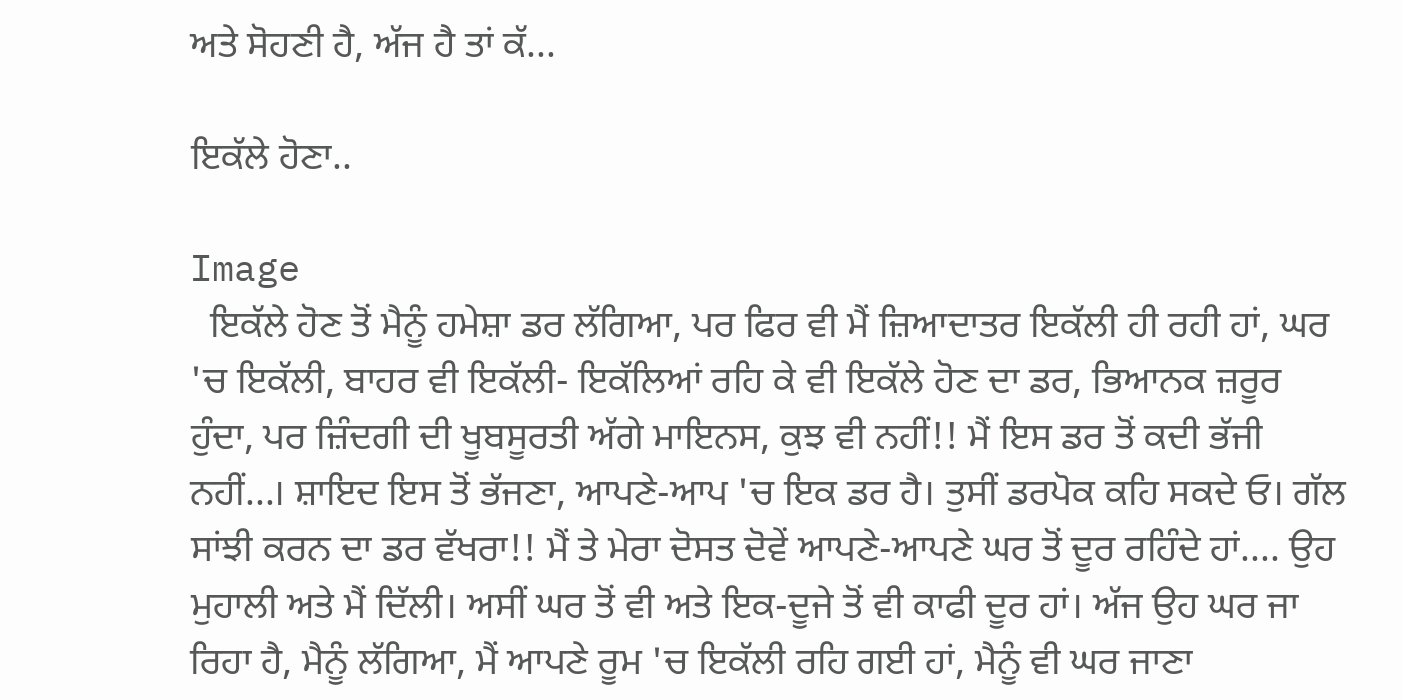ਅਤੇ ਸੋਹਣੀ ਹੈ, ਅੱਜ ਹੈ ਤਾਂ ਕੱ...

ਇਕੱਲੇ ਹੋਣਾ..

Image
  ਇਕੱਲੇ ਹੋਣ ਤੋਂ ਮੈਨੂੰ ਹਮੇਸ਼ਾ ਡਰ ਲੱਗਿਆ, ਪਰ ਫਿਰ ਵੀ ਮੈਂ ਜ਼ਿਆਦਾਤਰ ਇਕੱਲੀ ਹੀ ਰਹੀ ਹਾਂ, ਘਰ 'ਚ ਇਕੱਲੀ, ਬਾਹਰ ਵੀ ਇਕੱਲੀ- ਇਕੱਲਿਆਂ ਰਹਿ ਕੇ ਵੀ ਇਕੱਲੇ ਹੋਣ ਦਾ ਡਰ, ਭਿਆਨਕ ਜ਼ਰੂਰ ਹੁੰਦਾ, ਪਰ ਜ਼ਿੰਦਗੀ ਦੀ ਖੂਬਸੂਰਤੀ ਅੱਗੇ ਮਾਇਨਸ, ਕੁਝ ਵੀ ਨਹੀਂ!! ਮੈਂ ਇਸ ਡਰ ਤੋਂ ਕਦੀ ਭੱਜੀ ਨਹੀਂ...। ਸ਼ਾਇਦ ਇਸ ਤੋਂ ਭੱਜਣਾ, ਆਪਣੇ-ਆਪ 'ਚ ਇਕ ਡਰ ਹੈ। ਤੁਸੀਂ ਡਰਪੋਕ ਕਹਿ ਸਕਦੇ ਓ। ਗੱਲ ਸਾਂਝੀ ਕਰਨ ਦਾ ਡਰ ਵੱਖਰਾ!! ਮੈਂ ਤੇ ਮੇਰਾ ਦੋਸਤ ਦੋਵੇਂ ਆਪਣੇ-ਆਪਣੇ ਘਰ ਤੋਂ ਦੂਰ ਰਹਿੰਦੇ ਹਾਂ.... ਉਹ ਮੁਹਾਲੀ ਅਤੇ ਮੈਂ ਦਿੱਲੀ। ਅਸੀਂ ਘਰ ਤੋਂ ਵੀ ਅਤੇ ਇਕ-ਦੂਜੇ ਤੋਂ ਵੀ ਕਾਫੀ ਦੂਰ ਹਾਂ। ਅੱਜ ਉਹ ਘਰ ਜਾ ਰਿਹਾ ਹੈ, ਮੈਨੂੰ ਲੱਗਿਆ, ਮੈਂ ਆਪਣੇ ਰੂਮ 'ਚ ਇਕੱਲੀ ਰਹਿ ਗਈ ਹਾਂ, ਮੈਨੂੰ ਵੀ ਘਰ ਜਾਣਾ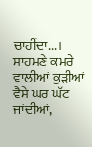ਚਾਹੀਂਦਾ...। ਸਾਹਮਣੇ ਕਮਰੇ ਵਾਲੀਆਂ ਕੁੜੀਆਂ ਵੈਸੇ ਘਰ ਘੱਟ ਜਾਂਦੀਆਂ,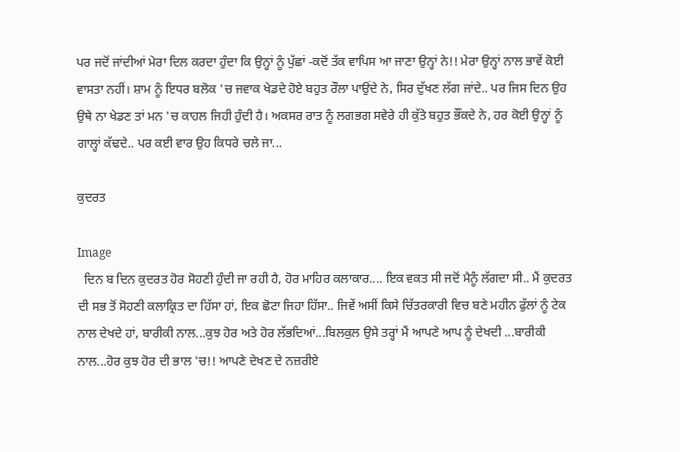ਪਰ ਜਦੋਂ ਜਾਂਦੀਆਂ ਮੇਰਾ ਦਿਲ ਕਰਦਾ ਹੁੰਦਾ ਕਿ ਉਨ੍ਹਾਂ ਨੂੰ ਪੁੱਛਾਂ -ਕਦੋਂ ਤੱਕ ਵਾਪਿਸ ਆ ਜਾਣਾ ਉਨ੍ਹਾਂ ਨੇ!! ਮੇਰਾ ਉਨ੍ਹਾਂ ਨਾਲ ਭਾਵੇਂ ਕੋਈ ਵਾਸਤਾ ਨਹੀਂ। ਸ਼ਾਮ ਨੂੰ ਇਧਰ ਬਲੋਕ 'ਚ ਜਵਾਕ ਖੇਡਦੇ ਹੋਏ ਬਹੁਤ ਰੌਲਾ ਪਾਉਂਦੇ ਨੇ, ਸਿਰ ਦੁੱਖਣ ਲੱਗ ਜਾਂਦੇ.. ਪਰ ਜਿਸ ਦਿਨ ਉਹ ਉਥੇ ਨਾ ਖੇਡਣ ਤਾਂ ਮਨ 'ਚ ਕਾਹਲ ਜਿਹੀ ਹੁੰਦੀ ਹੈ। ਅਕਸਰ ਰਾਤ ਨੂੰ ਲਗਭਗ ਸਵੇਰੇ ਹੀ ਕੁੱਤੇ ਬਹੁਤ ਭੌਂਕਦੇ ਨੇ, ਹਰ ਕੋਈ ਉਨ੍ਹਾਂ ਨੂੰ ਗਾਲ੍ਹਾਂ ਕੱਢਦੇ.. ਪਰ ਕਈ ਵਾਰ ਉਹ ਕਿਧਰੇ ਚਲੇ ਜਾ...

ਕੁਦਰਤ

Image
  ਦਿਨ ਬ ਦਿਨ ਕੁਦਰਤ ਹੋਰ ਸੋਹਣੀ ਹੁੰਦੀ ਜਾ ਰਹੀ ਹੈ, ਹੋਰ ਮਾਹਿਰ ਕਲਾਕਾਰ.... ਇਕ ਵਕਤ ਸੀ ਜਦੋਂ ਮੈਨੂੰ ਲੱਗਦਾ ਸੀ.. ਮੈਂ ਕੁਦਰਤ ਦੀ ਸਭ ਤੋਂ ਸੋਹਣੀ ਕਲਾਕ੍ਰਿਤ ਦਾ ਹਿੱਸਾ ਹਾਂ, ਇਕ ਛੋਟਾ ਜਿਹਾ ਹਿੱਸਾ.. ਜਿਵੇਂ ਅਸੀਂ ਕਿਸੇ ਚਿੱਤਰਕਾਰੀ ਵਿਚ ਬਣੇ ਮਹੀਨ ਫੁੱਲਾਂ ਨੂੰ ਟੇਕ ਨਾਲ ਦੇਖਦੇ ਹਾਂ, ਬਾਰੀਕੀ ਨਾਲ...ਕੁਝ ਹੋਰ ਅਤੇ ਹੋਰ ਲੱਭਦਿਆਂ...ਬਿਲਕੁਲ ਉਸੇ ਤਰ੍ਹਾਂ ਮੈਂ ਆਪਣੇ ਆਪ ਨੂੰ ਦੇਖਦੀ ...ਬਾਰੀਕੀ ਨਾਲ...ਹੋਰ ਕੁਝ ਹੋਰ ਦੀ ਭਾਲ 'ਚ!! ਆਪਣੇ ਦੇਖਣ ਦੇ ਨਜ਼ਰੀਏ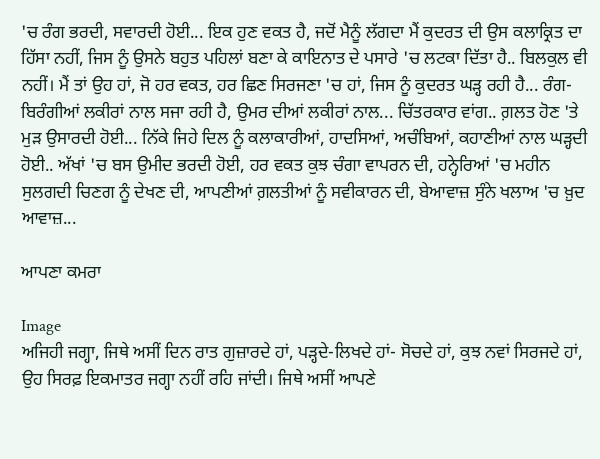'ਚ ਰੰਗ ਭਰਦੀ, ਸਵਾਰਦੀ ਹੋਈ... ਇਕ ਹੁਣ ਵਕਤ ਹੈ, ਜਦੋਂ ਮੈਨੂੰ ਲੱਗਦਾ ਮੈਂ ਕੁਦਰਤ ਦੀ ਉਸ ਕਲਾਕ੍ਰਿਤ ਦਾ ਹਿੱਸਾ ਨਹੀਂ, ਜਿਸ ਨੂੰ ਉਸਨੇ ਬਹੁਤ ਪਹਿਲਾਂ ਬਣਾ ਕੇ ਕਾਇਨਾਤ ਦੇ ਪਸਾਰੇ 'ਚ ਲਟਕਾ ਦਿੱਤਾ ਹੈ.. ਬਿਲਕੁਲ ਵੀ ਨਹੀਂ। ਮੈਂ ਤਾਂ ਉਹ ਹਾਂ, ਜੋ ਹਰ ਵਕਤ, ਹਰ ਛਿਣ ਸਿਰਜਣਾ 'ਚ ਹਾਂ, ਜਿਸ ਨੂੰ ਕੁਦਰਤ ਘੜ੍ਹ ਰਹੀ ਹੈ... ਰੰਗ-ਬਿਰੰਗੀਆਂ ਲਕੀਰਾਂ ਨਾਲ ਸਜਾ ਰਹੀ ਹੈ, ਉਮਰ ਦੀਆਂ ਲਕੀਰਾਂ ਨਾਲ... ਚਿੱਤਰਕਾਰ ਵਾਂਗ.. ਗ਼ਲਤ ਹੋਣ 'ਤੇ ਮੁੜ ਉਸਾਰਦੀ ਹੋਈ... ਨਿੱਕੇ ਜਿਹੇ ਦਿਲ ਨੂੰ ਕਲਾਕਾਰੀਆਂ, ਹਾਦਸਿਆਂ, ਅਚੰਬਿਆਂ, ਕਹਾਣੀਆਂ ਨਾਲ ਘੜ੍ਹਦੀ ਹੋਈ.. ਅੱਖਾਂ 'ਚ ਬਸ ਉਮੀਦ ਭਰਦੀ ਹੋਈ, ਹਰ ਵਕਤ ਕੁਝ ਚੰਗਾ ਵਾਪਰਨ ਦੀ, ਹਨ੍ਹੇਰਿਆਂ 'ਚ ਮਹੀਨ ਸੁਲਗਦੀ ਚਿਣਗ ਨੂੰ ਦੇਖਣ ਦੀ, ਆਪਣੀਆਂ ਗ਼ਲਤੀਆਂ ਨੂੰ ਸਵੀਕਾਰਨ ਦੀ, ਬੇਆਵਾਜ਼ ਸੁੰਨੇ ਖਲਾਅ 'ਚ ਖ਼ੁਦ ਆਵਾਜ਼...

ਆਪਣਾ ਕਮਰਾ

Image
ਅਜਿਹੀ ਜਗ੍ਹਾ, ਜਿਥੇ ਅਸੀਂ ਦਿਨ ਰਾਤ ਗੁਜ਼ਾਰਦੇ ਹਾਂ, ਪੜ੍ਹਦੇ-ਲਿਖਦੇ ਹਾਂ- ਸੋਚਦੇ ਹਾਂ, ਕੁਝ ਨਵਾਂ ਸਿਰਜਦੇ ਹਾਂ, ਉਹ ਸਿਰਫ਼ ਇਕਮਾਤਰ ਜਗ੍ਹਾ ਨਹੀਂ ਰਹਿ ਜਾਂਦੀ। ਜਿਥੇ ਅਸੀਂ ਆਪਣੇ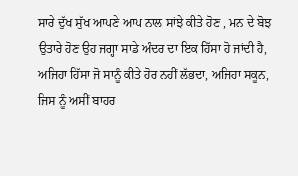ਸਾਰੇ ਦੁੱਖ ਸੁੱਖ ਆਪਣੇ ਆਪ ਨਾਲ ਸਾਂਝੇ ਕੀਤੇ ਹੋਣ , ਮਨ ਦੇ ਬੋਝ ਉਤਾਰੇ ਹੋਣ ਉਹ ਜਗ੍ਹਾ ਸਾਡੇ ਅੰਦਰ ਦਾ ਇਕ ਹਿੱਸਾ ਹੋ ਜਾਂਦੀ ਹੈ, ਅਜਿਹਾ ਹਿੱਸਾ ਜੋ ਸਾਨੂੰ ਕੀਤੇ ਹੋਰ ਨਹੀਂ ਲੱਭਦਾ, ਅਜਿਹਾ ਸਕੂਨ, ਜਿਸ ਨੂੰ ਅਸੀਂ ਬਾਹਰ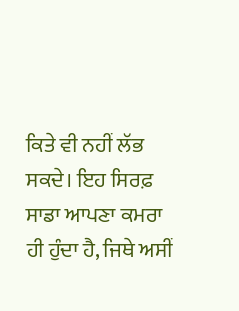ਕਿਤੇ ਵੀ ਨਹੀਂ ਲੱਭ ਸਕਦੇ। ਇਹ ਸਿਰਫ਼ ਸਾਡਾ ਆਪਣਾ ਕਮਰਾ ਹੀ ਹੁੰਦਾ ਹੈ, ਜਿਥੇ ਅਸੀਂ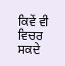ਕਿਵੇਂ ਵੀ ਵਿਚਰ ਸਕਦੇ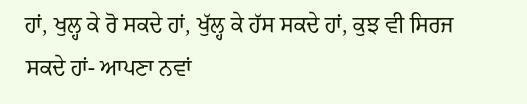ਹਾਂ, ਖੁਲ੍ਹ ਕੇ ਰੋ ਸਕਦੇ ਹਾਂ, ਖੁੱਲ੍ਹ ਕੇ ਹੱਸ ਸਕਦੇ ਹਾਂ, ਕੁਝ ਵੀ ਸਿਰਜ ਸਕਦੇ ਹਾਂ- ਆਪਣਾ ਨਵਾਂ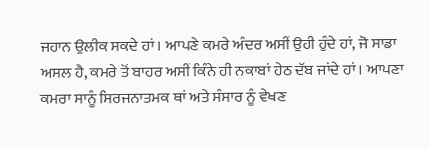ਜਹਾਨ ਉਲੀਕ ਸਕਦੇ ਹਾਂ। ਆਪਣੇ ਕਮਰੇ ਅੰਦਰ ਅਸੀਂ ਉਹੀ ਹੁੰਦੇ ਹਾਂ, ਜੋ ਸਾਡਾ ਅਸਲ ਹੈ, ਕਮਰੇ ਤੋਂ ਬਾਹਰ ਅਸੀਂ ਕਿੰਨੇ ਹੀ ਨਕਾਬਾਂ ਹੇਠ ਦੱਬ ਜਾਂਦੇ ਹਾਂ। ਆਪਣਾ ਕਮਰਾ ਸਾਨੂੰ ਸਿਰਜਨਾਤਮਕ ਥਾਂ ਅਤੇ ਸੰਸਾਰ ਨੂੰ ਵੇਖਣ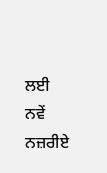ਲਈ ਨਵੇਂ ਨਜ਼ਰੀਏ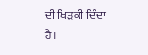ਦੀ ਖਿੜਕੀ ਦਿੰਦਾ ਹੈ।